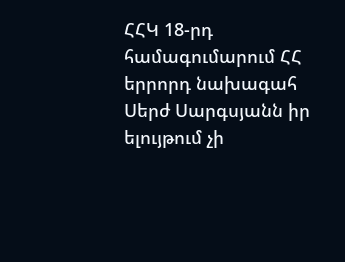ՀՀԿ 18-րդ համագումարում ՀՀ երրորդ նախագահ Սերժ Սարգսյանն իր ելույթում չի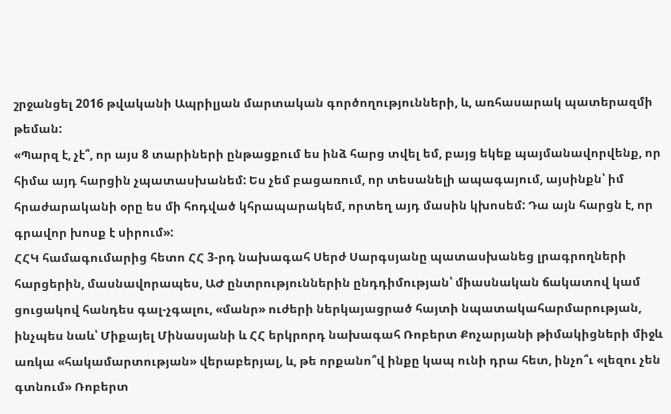շրջանցել 2016 թվականի Ապրիլյան մարտական գործողությունների, և, առհասարակ պատերազմի թեման:
«Պարզ է, չէ՞, որ այս 8 տարիների ընթացքում ես ինձ հարց տվել եմ, բայց եկեք պայմանավորվենք, որ հիմա այդ հարցին չպատասխանեմ: Ես չեմ բացառում, որ տեսանելի ապագայում, այսինքն՝ իմ հրաժարականի օրը ես մի հոդված կհրապարակեմ, որտեղ այդ մասին կխոսեմ: Դա այն հարցն է, որ գրավոր խոսք է սիրում»:
ՀՀԿ համագումարից հետո ՀՀ 3-րդ նախագահ Սերժ Սարգսյանը պատասխանեց լրագրողների հարցերին, մասնավորապես, ԱԺ ընտրություններին ընդդիմության՝ միասնական ճակատով կամ ցուցակով հանդես գալ-չգալու, «մանր» ուժերի ներկայացրած հայտի նպատակահարմարության, ինչպես նաև՝ Միքայել Մինասյանի և ՀՀ երկրորդ նախագահ Ռոբերտ Քոչարյանի թիմակիցների միջև առկա «հակամարտության» վերաբերյալ, և, թե որքանո՞վ ինքը կապ ունի դրա հետ, ինչո՞ւ «լեզու չեն գտնում» Ռոբերտ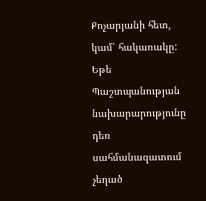Քոչարյանի հետ, կամ՝ հակառակը:
Եթե Պաշտպանության նախարարությունը դեռ սահմանազատում չեղած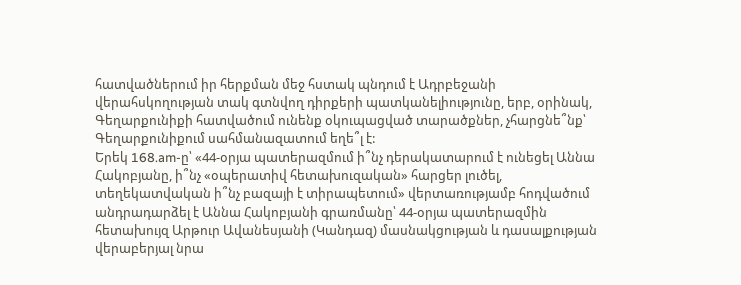հատվածներում իր հերքման մեջ հստակ պնդում է Ադրբեջանի վերահսկողության տակ գտնվող դիրքերի պատկանելիությունը, երբ, օրինակ, Գեղարքունիքի հատվածում ունենք օկուպացված տարածքներ, չհարցնե՞նք՝ Գեղարքունիքում սահմանազատում եղե՞լ է:
Երեկ 168.am-ը՝ «44-օրյա պատերազմում ի՞նչ դերակատարում է ունեցել Աննա Հակոբյանը, ի՞նչ «օպերատիվ հետախուզական» հարցեր լուծել, տեղեկատվական ի՞նչ բազայի է տիրապետում» վերտառությամբ հոդվածում անդրադարձել է Աննա Հակոբյանի գրառմանը՝ 44-օրյա պատերազմին հետախույզ Արթուր Ավանեսյանի (Կանդազ) մասնակցության և դասալքության վերաբերյալ նրա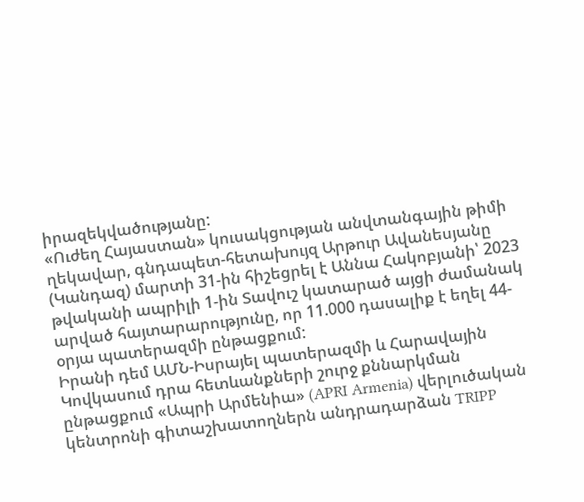իրազեկվածությանը:
«Ուժեղ Հայաստան» կուսակցության անվտանգային թիմի ղեկավար, գնդապետ-հետախույզ Արթուր Ավանեսյանը (Կանդազ) մարտի 31-ին հիշեցրել է Աննա Հակոբյանի՝ 2023 թվականի ապրիլի 1-ին Տավուշ կատարած այցի ժամանակ արված հայտարարությունը, որ 11.000 դասալիք է եղել 44-օրյա պատերազմի ընթացքում:
Իրանի դեմ ԱՄՆ-Իսրայել պատերազմի և Հարավային Կովկասում դրա հետևանքների շուրջ քննարկման ընթացքում «Ապրի Արմենիա» (APRI Armenia) վերլուծական կենտրոնի գիտաշխատողներն անդրադարձան TRIPP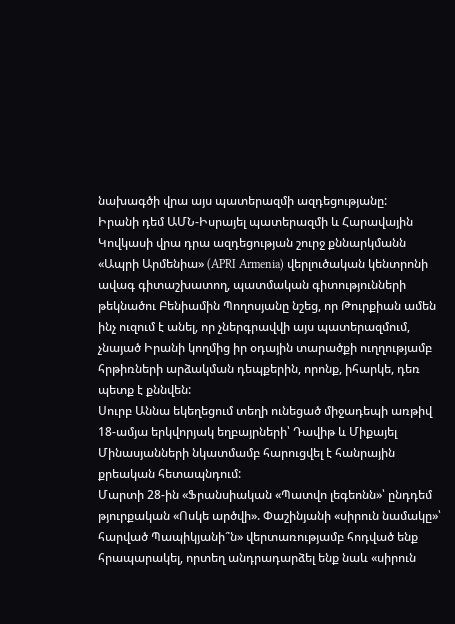նախագծի վրա այս պատերազմի ազդեցությանը:
Իրանի դեմ ԱՄՆ-Իսրայել պատերազմի և Հարավային Կովկասի վրա դրա ազդեցության շուրջ քննարկմանն «Ապրի Արմենիա» (APRI Armenia) վերլուծական կենտրոնի ավագ գիտաշխատող, պատմական գիտությունների թեկնածու Բենիամին Պողոսյանը նշեց, որ Թուրքիան ամեն ինչ ուզում է անել, որ չներգրավվի այս պատերազմում, չնայած Իրանի կողմից իր օդային տարածքի ուղղությամբ հրթիռների արձակման դեպքերին, որոնք, իհարկե, դեռ պետք է քննվեն:
Սուրբ Աննա եկեղեցում տեղի ունեցած միջադեպի առթիվ 18-ամյա երկվորյակ եղբայրների՝ Դավիթ և Միքայել Մինասյանների նկատմամբ հարուցվել է հանրային քրեական հետապնդում:
Մարտի 28-ին «Ֆրանսիական «Պատվո լեգեոնն»՝ ընդդեմ թյուրքական «Ոսկե արծվի». Փաշինյանի «սիրուն նամակը»՝ հարված Պապիկյանի՞ն» վերտառությամբ հոդված ենք հրապարակել, որտեղ անդրադարձել ենք նաև «սիրուն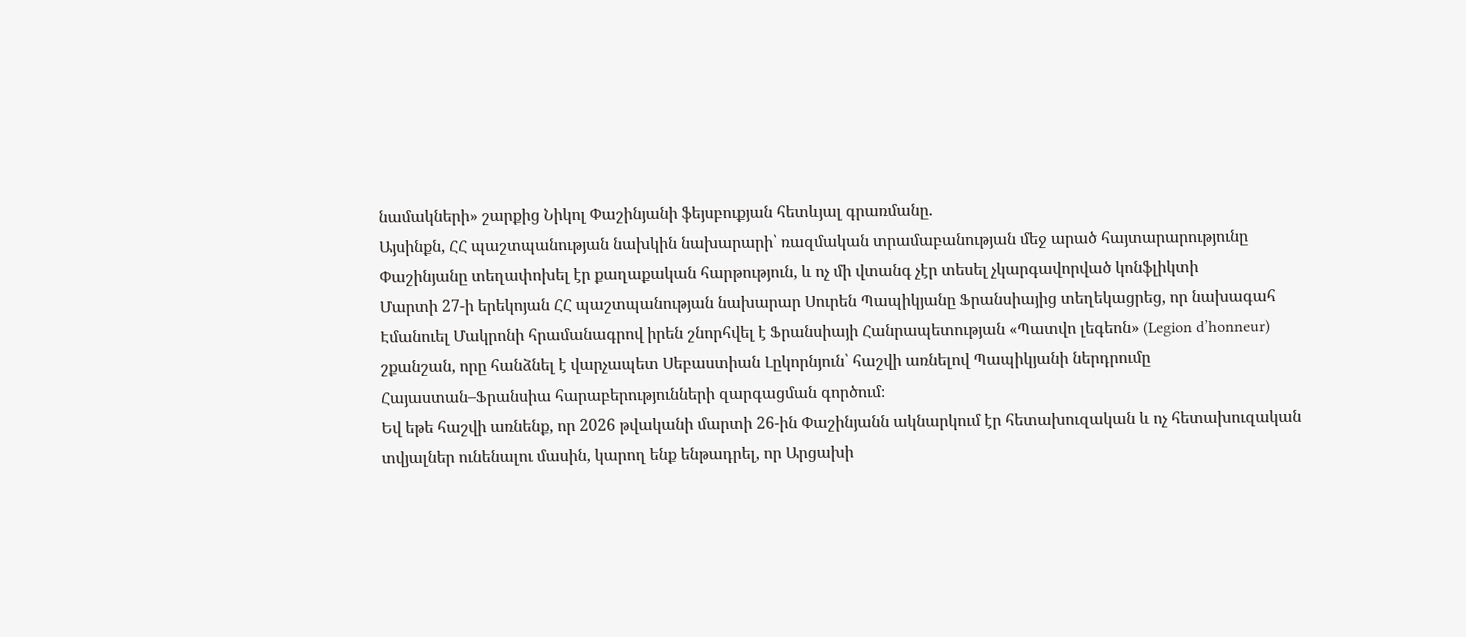նամակների» շարքից Նիկոլ Փաշինյանի ֆեյսբուքյան հետևյալ գրառմանը.
Այսինքն, ՀՀ պաշտպանության նախկին նախարարի՝ ռազմական տրամաբանության մեջ արած հայտարարությունը Փաշինյանը տեղափոխել էր քաղաքական հարթություն, և ոչ մի վտանգ չէր տեսել չկարգավորված կոնֆլիկտի
Մարտի 27-ի երեկոյան ՀՀ պաշտպանության նախարար Սուրեն Պապիկյանը Ֆրանսիայից տեղեկացրեց, որ նախագահ Էմանուել Մակրոնի հրամանագրով իրեն շնորհվել է Ֆրանսիայի Հանրապետության «Պատվո լեգեոն» (Legion d’honneur) շքանշան, որը հանձնել է վարչապետ Սեբաստիան Լըկորնյուն՝ հաշվի առնելով Պապիկյանի ներդրումը Հայաստան–Ֆրանսիա հարաբերությունների զարգացման գործում։
Եվ եթե հաշվի առնենք, որ 2026 թվականի մարտի 26-ին Փաշինյանն ակնարկում էր հետախուզական և ոչ հետախուզական տվյալներ ունենալու մասին, կարող ենք ենթադրել, որ Արցախի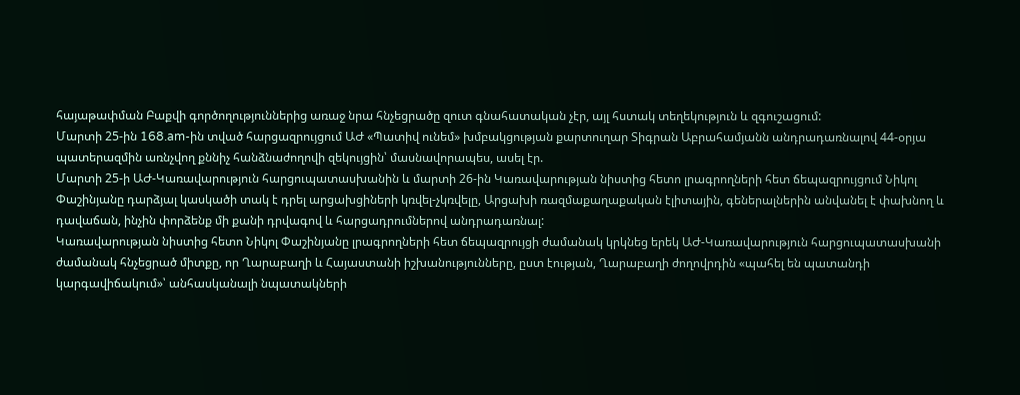հայաթափման Բաքվի գործողություններից առաջ նրա հնչեցրածը զուտ գնահատական չէր, այլ հստակ տեղեկություն և զգուշացում:
Մարտի 25-ին 168.am-ին տված հարցազրույցում ԱԺ «Պատիվ ունեմ» խմբակցության քարտուղար Տիգրան Աբրահամյանն անդրադառնալով 44-օրյա պատերազմին առնչվող քննիչ հանձնաժողովի զեկույցին՝ մասնավորապես, ասել էր.
Մարտի 25-ի ԱԺ-Կառավարություն հարցուպատասխանին և մարտի 26-ին Կառավարության նիստից հետո լրագրողների հետ ճեպազրույցում Նիկոլ Փաշինյանը դարձյալ կասկածի տակ է դրել արցախցիների կռվել-չկռվելը, Արցախի ռազմաքաղաքական էլիտային, գեներալներին անվանել է փախնող և դավաճան, ինչին փորձենք մի քանի դրվագով և հարցադրումներով անդրադառնալ:
Կառավարության նիստից հետո Նիկոլ Փաշինյանը լրագրողների հետ ճեպազրույցի ժամանակ կրկնեց երեկ ԱԺ-Կառավարություն հարցուպատասխանի ժամանակ հնչեցրած միտքը, որ Ղարաբաղի և Հայաստանի իշխանությունները, ըստ էության, Ղարաբաղի ժողովրդին «պահել են պատանդի կարգավիճակում»՝ անհասկանալի նպատակների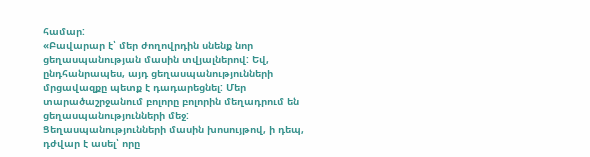համար:
«Բավարար է՝ մեր ժողովրդին սնենք նոր ցեղասպանության մասին տվյալներով: Եվ, ընդհանրապես, այդ ցեղասպանությունների մրցավազքը պետք է դադարեցնել: Մեր տարածաշրջանում բոլորը բոլորին մեղադրում են ցեղասպանությունների մեջ: Ցեղասպանությունների մասին խոսույթով, ի դեպ, դժվար է ասել՝ որը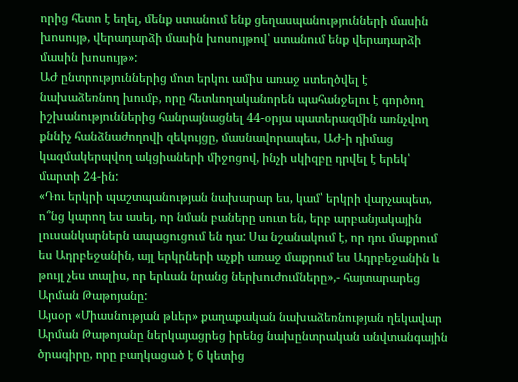որից հետո է եղել, մենք ստանում ենք ցեղասպանությունների մասին խոսույթ, վերադարձի մասին խոսույթով՝ ստանում ենք վերադարձի մասին խոսույթ»:
ԱԺ ընտրություններից մոտ երկու ամիս առաջ ստեղծվել է նախաձեռնող խումբ, որը հետևողականորեն պահանջելու է գործող իշխանություններից հանրայնացնել 44-օրյա պատերազմին առնչվող քննիչ հանձնաժողովի զեկույցը, մասնավորապես, ԱԺ-ի դիմաց կազմակերպվող ակցիաների միջոցով, ինչի սկիզբը դրվել է երեկ՝ մարտի 24-ին:
«Դու երկրի պաշտպանության նախարար ես, կամ՝ երկրի վարչապետ, ո՞նց կարող ես ասել, որ նման բաները սուտ են, երբ արբանյակային լուսանկարներն ապացուցում են դա: Սա նշանակում է, որ դու մաքրում ես Ադրբեջանին, այլ երկրների աչքի առաջ մաքրում ես Ադրբեջանին և թույլ չես տալիս, որ երևան նրանց ներխուժումները»,- հայտարարեց Արման Թաթոյանը:
Այսօր «Միասնության թևեր» քաղաքական նախաձեռնության ղեկավար Արման Թաթոյանը ներկայացրեց իրենց նախընտրական անվտանգային ծրագիրը, որը բաղկացած է 6 կետից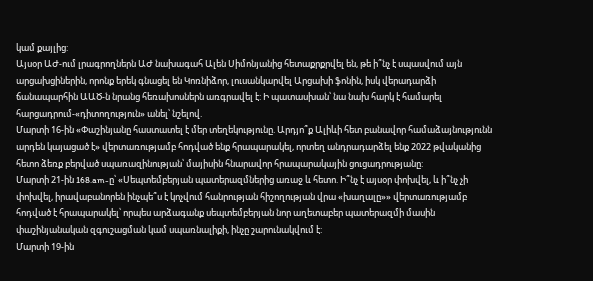կամ քայլից:
Այսօր ԱԺ-ում լրագրողներն ԱԺ նախագահ Ալեն Սիմոնյանից հետաքրքրվել են, թե ի՞նչ է սպասվում այն արցախցիներին, որոնք երեկ գնացել են Կոռնիձոր, լուսանկարվել Արցախի ֆոնին, իսկ վերադարձի ճանապարհին ԱԱԾ-ն նրանց հեռախոսներն առգրավել է: Ի պատասխան՝ նա նախ հարկ է համարել հարցադրում-«դիտողություն» անել՝ նշելով.
Մարտի 16-ին «Փաշինյանը հաստատել է մեր տեղեկությունը. Արդյո՞ք Ալիևի հետ բանավոր համաձայնությունն արդեն կայացած է» վերտառությամբ հոդված ենք հրապարակել, որտեղ անդրադարձել ենք 2022 թվականից հետո ձեռք բերված սպառազինության՝ մայիսին հնարավոր հրապարակային ցուցադրությանը:
Մարտի 21-ին 168.am-ը՝ «Սեպտեմբերյան պատերազմներից առաջ և հետո. Ի՞նչ է այսօր փոխվել, և ի՞նչ չի փոխվել, իրավաբանորեն ինչպե՞ս է կոչվում հանրության հիշողության վրա «խաղալը»» վերտառությամբ հոդված է հրապարակել՝ որպես արձագանք սեպտեմբերյան նոր աղետաբեր պատերազմի մասին փաշինյանական զգուշացման կամ սպառնալիքի, ինչը շարունակվում է:
Մարտի 19-ին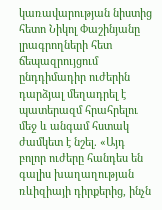կառավարության նիստից հետո Նիկոլ Փաշինյանը լրագրողների հետ ճեպազրույցում ընդդիմադիր ուժերին դարձյալ մեղադրել է պատերազմ հրահրելու մեջ և անգամ հստակ ժամկետ է նշել. «Այդ բոլոր ուժերը հանդես են գալիս խաղաղության ռևիզիայի դիրքերից, ինչն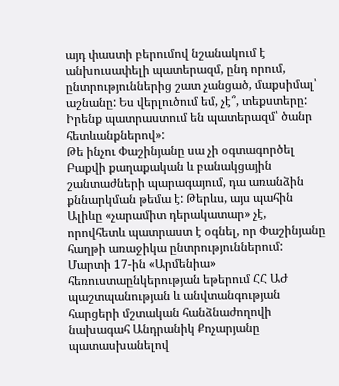այդ փաստի բերումով նշանակում է անխուսափելի պատերազմ, ընդ որում, ընտրություններից շատ չանցած, մաքսիմալ՝ աշնանը: Ես վերլուծում եմ, չէ՞, տեքստերը: Իրենք պատրաստում են պատերազմ՝ ծանր հետևանքներով»:
Թե ինչու Փաշինյանը սա չի օգտագործել Բաքվի քաղաքական և բանակցային շանտաժների պարագայում, դա առանձին քննարկման թեմա է: Թերևս, այս պահին Ալիևը «չարամիտ դերակատար» չէ, որովհետև պատրաստ է օգնել, որ Փաշինյանը հաղթի առաջիկա ընտրություններում:
Մարտի 17-ին «Արմենիա» հեռուստաընկերության եթերում ՀՀ ԱԺ պաշտպանության և անվտանգության հարցերի մշտական հանձնաժողովի նախագահ Անդրանիկ Քոչարյանը պատասխանելով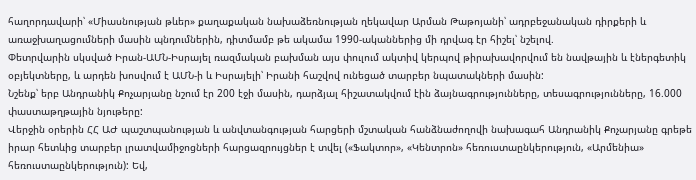հաղորդավարի՝ «Միասնության թևեր» քաղաքական նախաձեռնության ղեկավար Արման Թաթոյանի՝ ադրբեջանական դիրքերի և առաջխաղացումների մասին պնդումներին, դիտմամբ թե ակամա 1990-ականներից մի դրվագ էր հիշել՝ նշելով.
Փետրվարին սկսված Իրան-ԱՄՆ-Իսրայել ռազմական բախման այս փուլում ակտիվ կերպով թիրախավորվում են նավթային և էներգետիկ օբյեկտները, և արդեն խոսվում է ԱՄՆ-ի և Իսրայելի՝ Իրանի հաշվով ունեցած տարբեր նպատակների մասին:
Նշենք՝ երբ Անդրանիկ Քոչարյանը նշում էր 200 էջի մասին, դարձյալ հիշատակվում էին ձայնագրությունները, տեսագրությունները, 16.000 փաստաթղթային նյութերը:
Վերջին օրերին ՀՀ ԱԺ պաշտպանության և անվտանգության հարցերի մշտական հանձնաժողովի նախագահ Անդրանիկ Քոչարյանը գրեթե իրար հետևից տարբեր լրատվամիջոցների հարցազրույցներ է տվել («Ֆակտոր», «Կենտրոն» հեռուստաընկերություն, «Արմենիա» հեռուստաընկերություն): Եվ,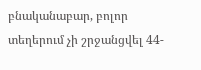բնականաբար, բոլոր տեղերում չի շրջանցվել 44-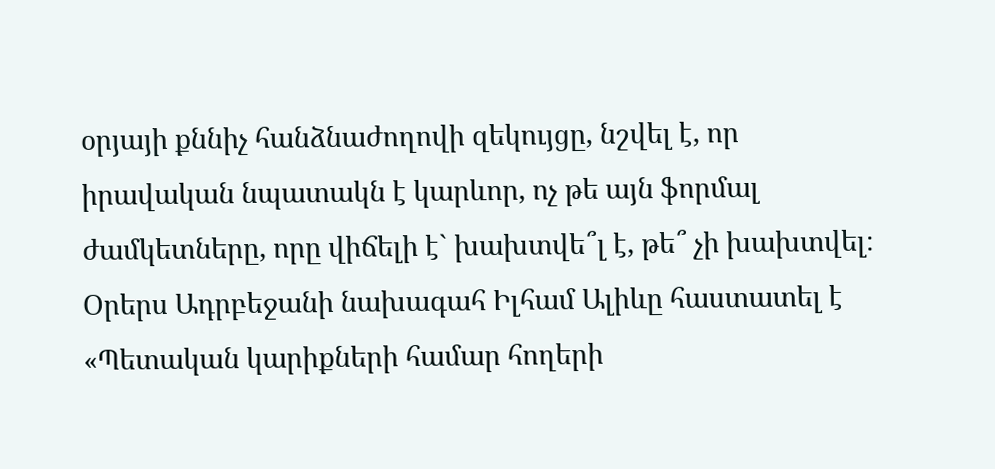օրյայի քննիչ հանձնաժողովի զեկույցը, նշվել է, որ իրավական նպատակն է կարևոր, ոչ թե այն ֆորմալ ժամկետները, որը վիճելի է` խախտվե՞լ է, թե՞ չի խախտվել։
Օրերս Ադրբեջանի նախագահ Իլհամ Ալիևը հաստատել է «Պետական կարիքների համար հողերի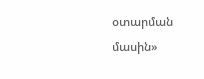օտարման մասին»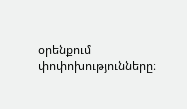օրենքում փոփոխությունները։